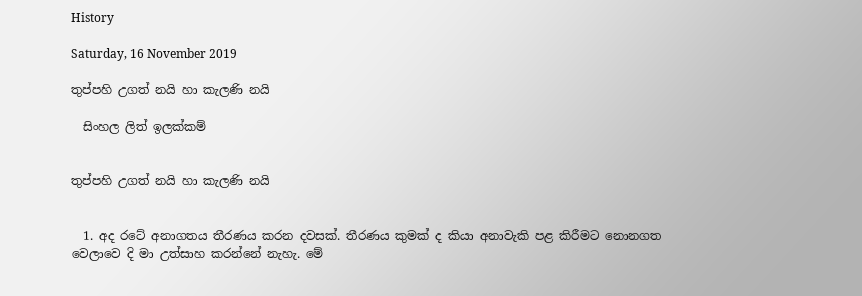History

Saturday, 16 November 2019

තුප්පහි උගත් නයි හා කැලණි නයි

  සිංහල ලිත් ඉලක්කම්


තුප්පහි උගත් නයි හා කැලණි නයි


  1. අද රටේ අනාගතය තීරණය කරන දවසක්. තීරණය කුමක් ද කියා අනාවැකි පළ කිරීමට නොනගත වෙලාවෙ දි මා උත්සාහ කරන්නේ නැහැ. මේ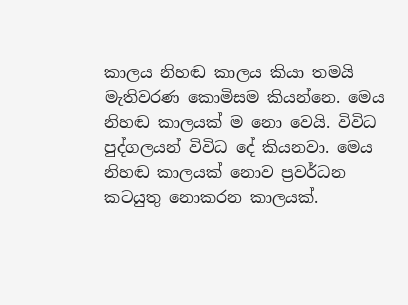කාලය නිහඬ කාලය කියා තමයි මැතිවරණ කොමිසම කියන්නෙ. මෙය නිහඬ කාලයක් ම නො වෙයි. විවිධ පුද්ගලයන් විවිධ දේ කියනවා. මෙය නිහඬ කාලයක් නොව ප්‍රවර්ධන කටයුතු නොකරන කාලයක්.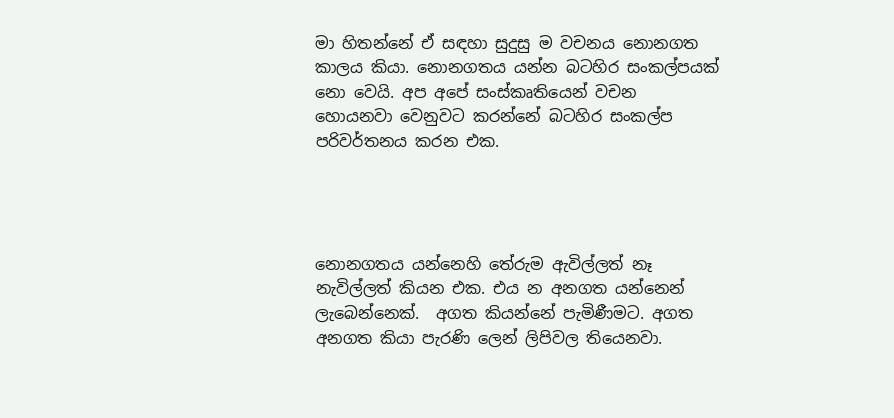මා හිතන්නේ ඒ සඳහා සුදුසු ම වචනය නොනගත කාලය කියා. නොනගතය යන්න බටහිර සංකල්පයක් නො වෙයි. අප අපේ සංස්කෘතියෙන් වචන හොයනවා වෙනුවට කරන්නේ බටහිර සංකල්ප පරිවර්තනය කරන එක.




නොනගතය යන්නෙහි තේරුම ඇවිල්ලත් නෑ නැවිල්ලත් කියන එක. එය න අනගත යන්නෙන් ලැබෙන්නෙක්.  අගත කියන්නේ පැමිණීමට. අගත අනගත කියා පැරණි ලෙන් ලිපිවල තියෙනවා.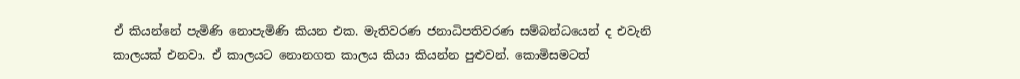ඒ කියන්නේ පැමිණි නොපැමිණි කියන එක. මැතිවරණ ජනාධිපතිවරණ සම්බන්ධයෙන් ද එවැනි කාලයක් එනවා. ඒ කාලයට නොනගත කාලය කියා කියන්න පුළුවන්. කොමිසමටත්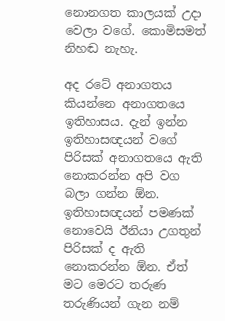නොනගත කාලයක් උදා වෙලා වගේ. කොමිසමත් නිහඬ නැහැ.

අද රටේ අනාගතය කියන්නෙ අනාගතයෙ ඉතිහාසය. දැන් ඉන්න ඉතිහාසඥයන් වගේ පිරිසක් අනාගතයෙ ඇති නොකරන්න අපි වග බලා ගන්න ඕන. ඉතිහාසඥයන් පමණක් නොවෙයි ඊනියා උගතුන්  පිරිසක් ද ඇති නොකරන්න ඕන. ඒත් මට මෙරට තරුණ තරුණියන් ගැන නම්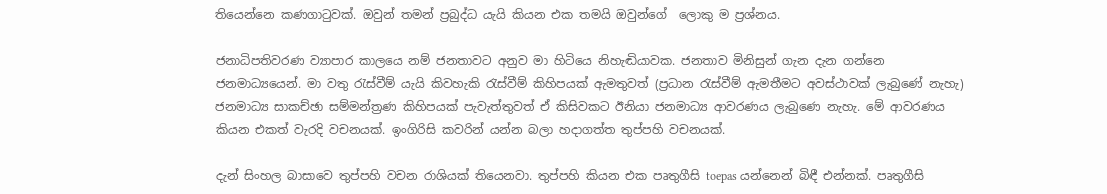තියෙන්නෙ කණගාටුවක්. ඔවුන් තමන් ප්‍රබුද්ධ යැයි කියන එක තමයි ඔවුන්ගේ  ලොකු ම ප්‍රශ්නය.

ජනාධිපතිවරණ ව්‍යාපාර කාලයෙ නම් ජනතාවට අනුව මා හිටියෙ නිහැඬියාවක. ජනතාව මිනිසුන් ගැන දැන ගන්නෙ ජනමාධ්‍යයෙන්. මා වතු රැස්වීම් යැයි කිවහැකි රැස්වීම් කිහිපයක් ඇමතුවත් (ප්‍රධාන රැස්වීම් ඇමතීමට අවස්ථාවක් ලැබුණේ නැහැ) ජනමාධ්‍ය සාකච්ඡා සම්මන්ත්‍රණ කිහිපයක් පැවැත්තුවත් ඒ කිසිවකට ඊනියා ජනමාධ්‍ය ආවරණය ලැබුණෙ නැහැ. මේ ආවරණය කියන එකත් වැරදි වචනයක්. ඉංගිරිසි කවරින් යන්න බලා හදාගත්ත තුප්පහි වචනයක්.

දැන් සිංහල බාසාවෙ තුප්පහි වචන රාශියක් තියෙනවා. තුප්පහි කියන එක පෘතුගීසි toepas යන්නෙන් බිඳී එන්නක්. පෘතුගීසි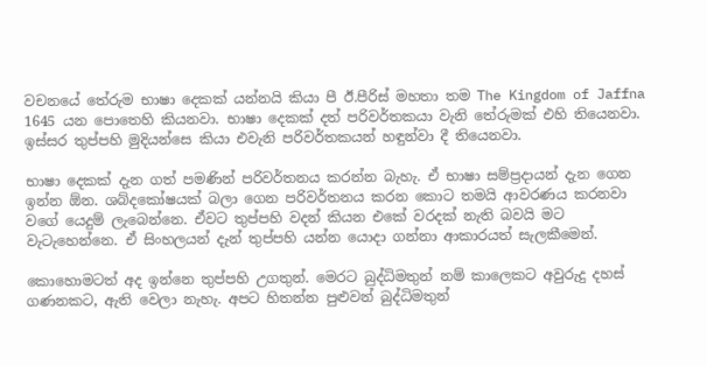වචනයේ තේරුම භාෂා දෙකක් යන්නයි කියා පී ඊ.පීරිස් මහතා තම The Kingdom of Jaffna 1645 යන පොතෙහි කියනවා. භාෂා දෙකක් දත් පරිවර්තකයා වැනි තේරුමක් එහි තියෙනවා. ඉස්සර තුප්පහි මුදියන්සෙ කියා එවැනි පරිවර්තකයන් හඳුන්වා දී තියෙනවා.

භාෂා දෙකක් දැන ගත් පමණින් පරිවර්තනය කරන්න බැහැ. ඒ භාෂා සම්ප්‍රදායන් දැන ගෙන ඉන්න ඕන. ශබ්දකෝෂයක් බලා ගෙන පරිවර්තනය කරන කොට තමයි ආවරණය කරනවා වගේ යෙදුම් ලැබෙන්නෙ. ඒවට තුප්පහි වදන් කියන එකේ වරදක් නැති බවයි මට වැටැහෙන්නෙ. ඒ සිංහලයන් දැන් තුප්පහි යන්න යොදා ගන්නා ආකාරයත් සැලකීමෙන්.

කොහොමටත් අද ඉන්නෙ තුප්පහි උගතුන්. මෙරට බුද්ධිමතුන් නම් කාලෙකට අවුරුදු දහස් ගණනකට, ඇති වෙලා නැහැ. අපට හිතන්න පුළුවන් බුද්ධිමතුන්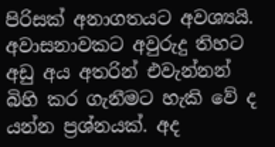පිරිසක් අනාගතයට අවශ්‍යයි. අවාසනාවකට අවුරුදු තිහට අඩු අය අතරින් එවැන්නන් බිහි කර ගැනීමට හැකි වේ ද යන්න ප්‍රශ්නයක්. අද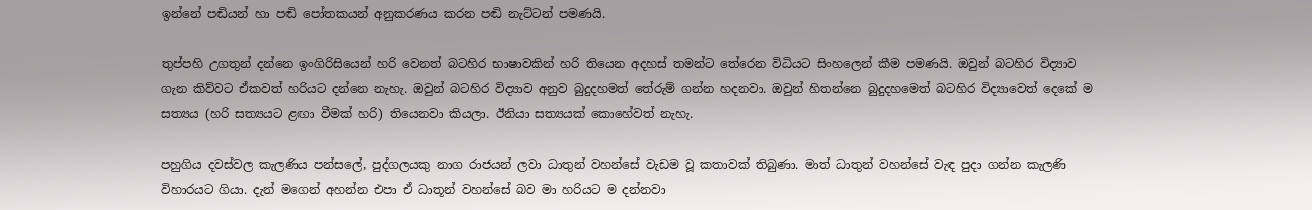ඉන්නේ පඬියන් හා පඬි පෝතකයන් අනුකරණය කරන පඬි නැට්ටන් පමණයි.

තුප්පහි උගතුන් දන්නෙ ඉංගිරිසියෙන් හරි වෙනත් බටහිර භාෂාවකින් හරි තියෙන අදහස් තමන්ට තේරෙන විධියට සිංහලෙන් කීම පමණයි. ඔවුන් බටහිර විද්‍යාව ගැන කිව්වට ඒකවත් හරියට දන්නෙ නැහැ. ඔවුන් බටහිර විද්‍යාව අනුව බුදුදහමත් තේරුම් ගන්න හදනවා. ඔවුන් හිතන්නෙ බුදුදහමෙත් බටහිර විද්‍යාවෙත් දෙකේ ම සත්‍යය (හරි සත්‍යයට ළඟා වීමක් හරි) තියෙනවා කියලා. ඊනියා සත්‍යයක් කොහේවත් නැහැ.

පහුගිය දවස්වල කැලණිය පන්සලේ, පුද්ගලයකු නාග රාජයන් ලවා ධාතුන් වහන්සේ වැඩම වූ කතාවක් තිබුණා. මාත් ධාතුන් වහන්සේ වැඳ පුදා ගන්න කැලණි විහාරයට ගියා. දැන් මගෙන් අහන්න එපා ඒ ධාතූන් වහන්සේ බව මා හරියට ම දන්නවා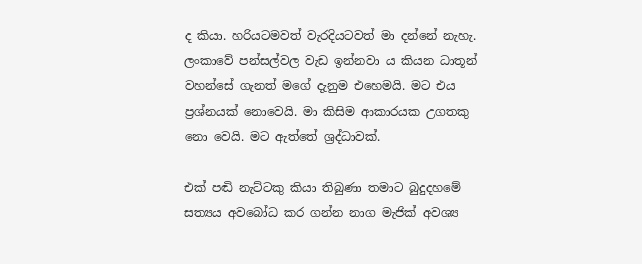ද කියා. හරියටමවත් වැරදියටවත් මා දන්නේ නැහැ. ලංකාවේ පන්සල්වල වැඩ ඉන්නවා ය කියන ධාතූන් වහන්සේ ගැනත් මගේ දැනුම එහෙමයි. මට එය ප්‍රශ්නයක් නොවෙයි. මා කිසිම ආකාරයක උගතකු නො වෙයි. මට ඇත්තේ ශ්‍රද්ධාවක්.

එක් පඬි නැට්ටකු කියා තිබුණා තමාට බුදුදහමේ සත්‍යය අවබෝධ කර ගන්න නාග මැජික් අවශ්‍ය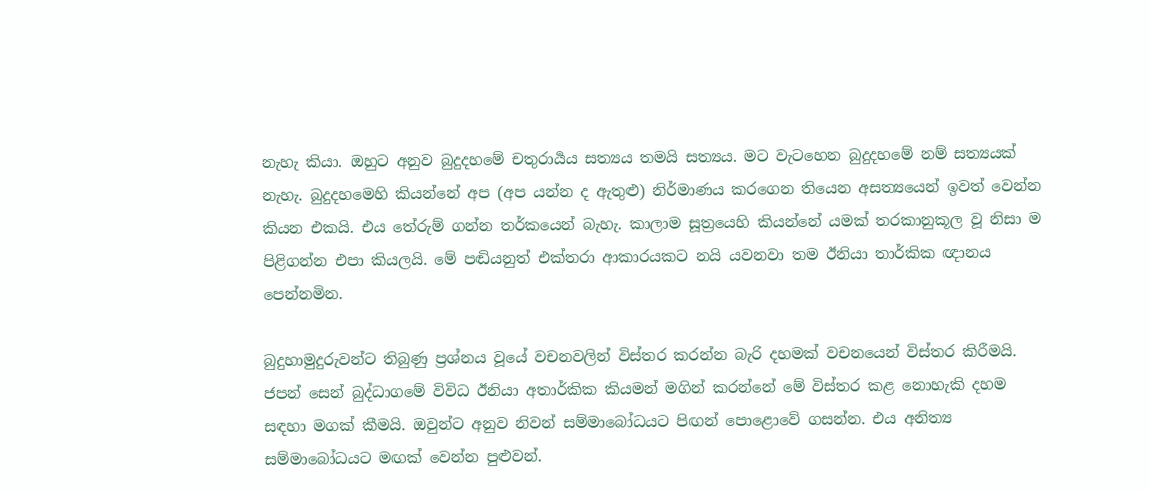නැහැ කියා. ඔහුට අනුව බුදුදහමේ චතුරාර්‍යය සත්‍යය තමයි සත්‍යය. මට වැටහෙන බුදුදහමේ නම් සත්‍යයක් නැහැ. බුදුදහමෙහි කියන්නේ අප (අප යන්න ද ඇතුළු) නිර්මාණය කරගෙන තියෙන අසත්‍යයෙන් ඉවත් වෙන්න කියන එකයි. එය තේරුම් ගන්න තර්කයෙන් බැහැ. කාලාම සූත්‍රයෙහි කියන්නේ යමක් තරකානුකූල වූ නිසා ම පිළිගන්න එපා කියලයි. මේ පඬියනුත් එක්තරා ආකාරයකට නයි යවනවා තම ඊනියා තාර්කික ඥානය පෙන්නමින.

බුදුහාමුදුරුවන්ට තිබුණු ප්‍රශ්නය වූයේ වචනවලින් විස්තර කරන්න බැරි දහමක් වචනයෙන් විස්තර කිරීමයි. ජපන් සෙන් බුද්ධාගමේ විවිධ ඊනියා අතාර්කික කියමන් මගින් කරන්නේ මේ විස්තර කළ නොහැකි දහම සඳහා මගක් කීමයි. ඔවුන්ට අනුව නිවන් සම්මාබෝධයට පිඟන් පොළොවේ ගසන්න. එය අනිත්‍ය සම්මාබෝධයට මඟක් වෙන්න පුළුවන්.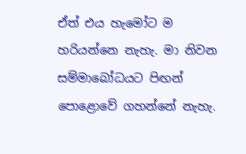ඒත් එය හැමෝට ම හරියන්නෙ නැහැ. මා නිවන සම්මාබෝධයට පිඟන් පොළොවේ ගහන්නේ නැහැ.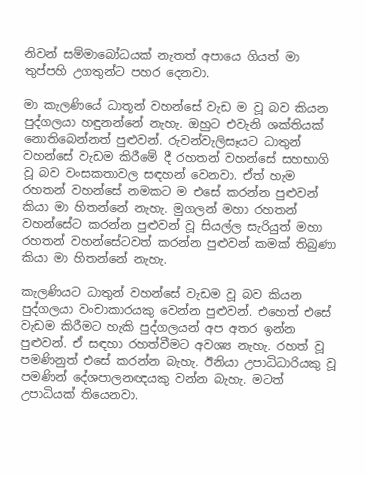නිවන් සම්මාබෝධයක් නැතත් අපායෙ ගියත් මා තුප්පහි උගතුන්ට පහර දෙනවා.

මා කැලණියේ ධාතූන් වහන්සේ වැඩ ම වූ බව කියන පුද්ගලයා හඳුනන්නේ නැහැ. ඔහුට එවැනි ශක්තියක් නොතිබෙන්නත් පුළුවන්. රුවන්වැලිසෑයට ධාතුන් වහන්සේ වැඩම කිරීමේ දී රහතන් වහන්සේ සහභාගි වූ බව වංසකතාවල සඳහන් වෙනවා. ඒත් හැම රහතන් වහන්සේ නමකට ම එසේ කරන්න පුළුවන් කියා මා හිතන්නේ නැහැ. මුගලන් මහා රහතන් වහන්සේට කරන්න පුළුවන් වූ සියල්ල සැරියුත් මහා රහතන් වහන්සේටවත් කරන්න පුළුවන් කමක් තිබුණා කියා මා හිතන්නේ නැහැ.

කැලණියට ධාතුන් වහන්සේ වැඩම වූ බව කියන පුද්ගලයා වංචාකාරයකු වෙන්න පුළුවන්. එහෙත් එසේ වැඩම කිරීමට හැකි පුද්ගලයන් අප අතර ඉන්න පුළුවන්. ඒ සඳහා රහත්වීමට අවශ්‍ය නැහැ. රහත් වූ පමණිනුත් එසේ කරන්න බැහැ. ඊනියා උපාධිධාරියකු වූ පමණින් දේශපාලනඥයකු වන්න බැහැ. මටත් උපාධියක් තියෙනවා.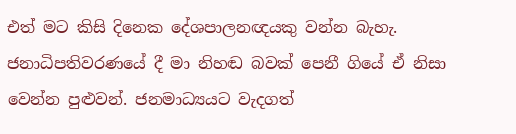එත් මට කිසි දිනෙක දේශපාලනඥයකු වන්න බැහැ. ජනාධිපතිවරණයේ දී මා නිහඬ බවක් පෙනී ගියේ ඒ නිසා වෙන්න පුළුවන්. ජනමාධ්‍යයට වැදගත්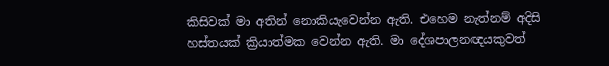කිසිවක් මා අතින් නොකියැවෙන්න ඇති. එහෙම නැත්නම් අදිසි හස්තයක් ක්‍රියාත්මක වෙන්න ඇති. මා දේශපාලනඥයකුවත්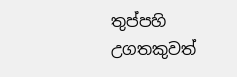තුප්පහි උගතකුවත්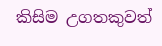කිසිම උගතකුවත්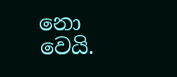නො වෙයි.